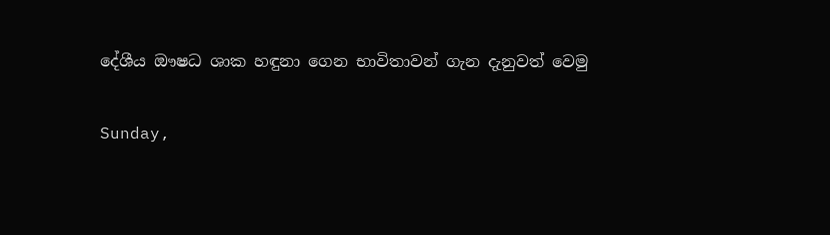දේශීය ඖෂධ ශාක හඳුනා ගෙන භාවිතාවන් ගැන දැනුවත් වෙමු

Sunday,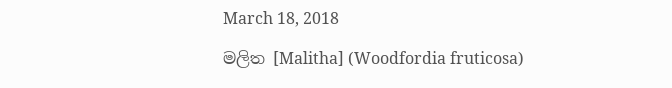March 18, 2018

මලිත [Malitha] (Woodfordia fruticosa)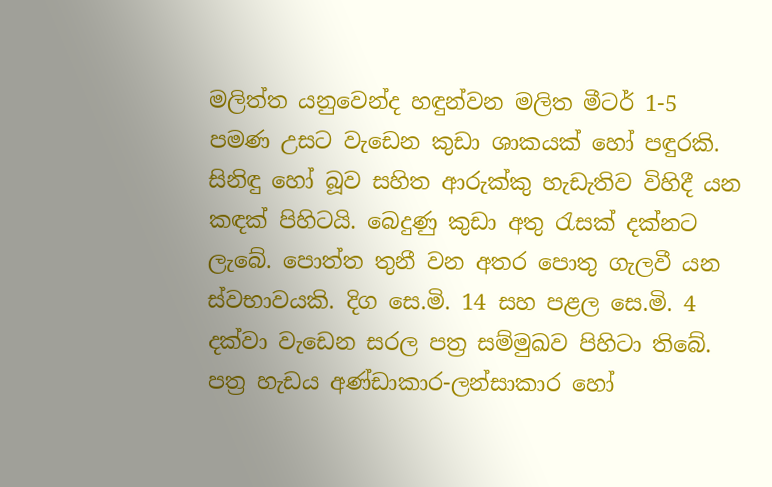මලිත්ත යනුවෙන්ද හඳුන්වන මලිත මීටර් 1-5 පමණ උසට වැඩෙන කුඩා ශාකයක් හෝ පඳුරකි. සිනිඳු හෝ බූව සහිත ආරුක්කු හැඩැතිව විහිදී යන කඳක් පිහිටයි. බෙදුණු කුඩා අතු රැසක් දක්නට ලැබේ. පොත්ත තුනී වන අතර පොතු ගැලවී යන ස්වභාවයකි. දිග සෙ.මි. 14 සහ පළල සෙ.මි. 4 දක්වා වැඩෙන සරල පත්‍ර සම්මුඛව පිහිටා තිබේ. පත්‍ර හැඩය අණ්ඩාකාර-ලන්සාකාර හෝ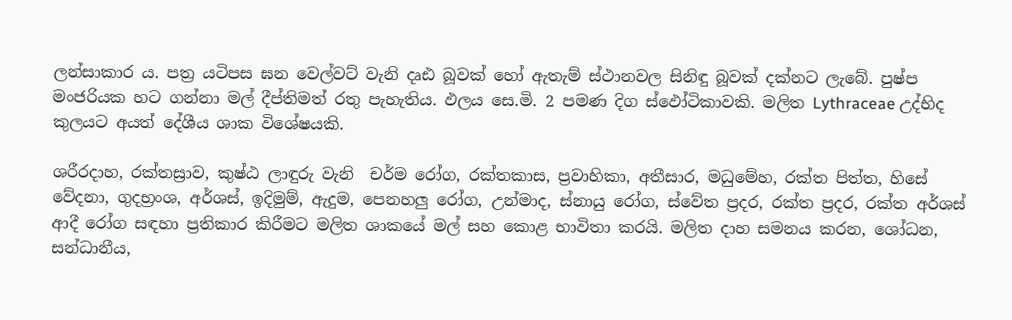ලන්සාකාර ය. පත්‍ර යටිපස ඝන වෙල්වට් වැනි දෘඪ බූවක් හෝ ඇතැම් ස්ථානවල සිනිඳු බූවක් දක්නට ලැබේ. පුෂ්ප මංජරියක හට ගන්නා මල් දීප්තිමත් රතු පැහැතිය. ඵලය සෙ.මි. 2 පමණ දිග ස්ඵෝටිකාවකි. මලිත Lythraceae උද්භිද කුලයට අයත් දේශීය ශාක විශේෂයකි.

ශරීරදාහ, රක්තස්‍රාව, කුෂ්ඨ ලාඳුරු වැනි  චර්ම රෝග, රක්තකාස, ප්‍රවාහිකා, අතීසාර, මධුමේහ, රක්ත පිත්ත, හිසේ වේදනා, ගුදභ්‍රංශ, අර්ශස්, ඉදිමුම්, ඇදුම, පෙනහලු රෝග, උන්මාද, ස්නායු රෝග, ස්වේත ප්‍රදර, රක්ත ප්‍රදර, රක්ත අර්ශස් ආදී රෝග සඳහා ප්‍රතිකාර කිරීමට මලිත ශාකයේ මල් සහ කොළ භාවිතා කරයි. මලිත දාහ සමනය කරන, ශෝධන, සන්ධානීය,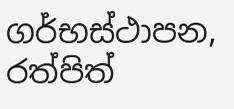ගර්භස්ථාපන, රත්පිත්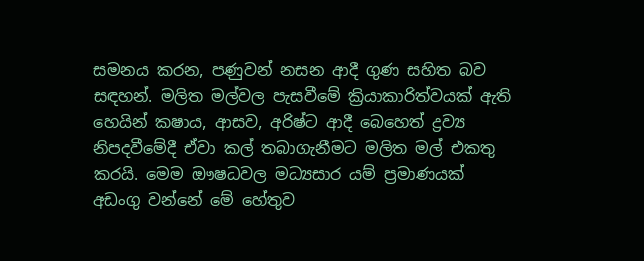සමනය කරන, පණුවන් නසන ආදී ගුණ සහිත බව සඳහන්. මලිත මල්වල පැසවීමේ ක්‍රියාකාරිත්වයක් ඇති හෙයින් කෂාය, ආසව, අරිෂ්ට ආදී බෙහෙත් ද්‍රව්‍ය නිපදවීමේදී ඒවා කල් තබාගැනීමට මලිත මල් එකතු කරයි. මෙම ඖෂධවල මධ්‍යසාර යම් ප්‍රමාණයක් අඩංගු වන්නේ මේ හේතුව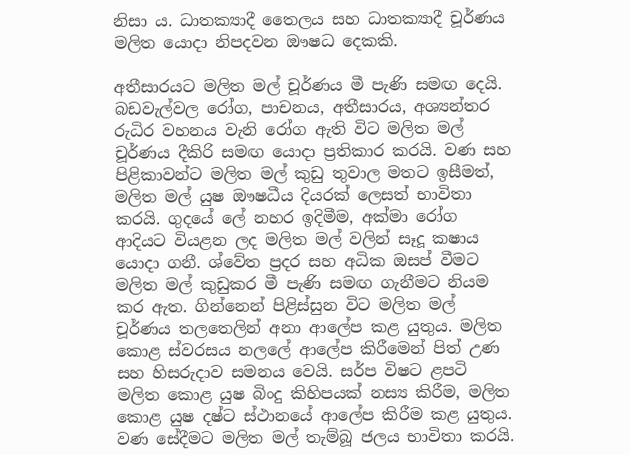නිසා ය. ධාතක්‍යාදී තෛලය සහ ධාතක්‍යාදී චූර්ණය මලිත යොදා නිපදවන ඖෂධ දෙකකි.

අතීසාරයට මලිත මල් චූර්ණය මී පැණි සමඟ දෙයි. බඩවැල්වල රෝග, පාචනය, අතීසාරය, අශ්‍යන්තර රුධිර වහනය වැනි රෝග ඇති විට මලිත මල් චූර්ණය දීකිරි සමඟ යොදා ප්‍රතිකාර කරයි. වණ සහ පිළිකාවන්ට මලිත මල් කුඩු තුවාල මතට ඉසීමත්, මලිත මල් යුෂ ඖෂධීය දියරක් ලෙසත් භාවිතා කරයි. ගුදයේ ලේ නහර ඉදිමීම, අක්මා රෝග ආදියට වියළන ලද මලිත මල් වලින් සෑදූ කෂාය යොදා ගනී. ශ්වේත ප්‍රදර සහ අධික ඔසප් වීමට මලිත මල් කුඩුකර මී පැණි සමඟ ගැනීමට නියම කර ඇත. ගින්නෙන් පිළිස්සුන විට මලිත මල් චූර්ණය තලතෙලින් අනා ආලේප කළ යුතුය. මලිත කොළ ස්වරසය නලලේ ආලේප කිරීමෙන් පිත් උණ සහ හිසරුදාව සමනය වෙයි. සර්ප විෂට ළපටි මලිත කොළ යුෂ බිංදු කිහිපයක් නස්‍ය කිරීම, මලිත කොළ යුෂ දෂ්ට ස්ථානයේ ආලේප කිරීම කළ යුතුය. වණ සේදීමට මලිත මල් තැම්බූ ජලය භාවිතා කරයි.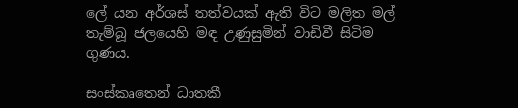ලේ යන අර්ශස් තත්වයක් ඇති විට මලිත මල් තැම්බූ ජලයෙහි මඳ උණුසුමින් වාඩිවී සිටිම ගුණය.

සංස්කෘතෙන් ධාතකී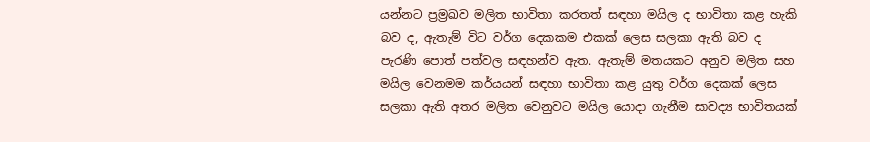යන්නට ප්‍රම්‍රඛව මලිත භාවිතා කරතත් සඳහා මයිල ද භාවිතා කළ හැකි බව ද, ඇතැම් විට වර්ග දෙකකම එකක් ලෙස සලකා ඇති බව ද පැරණි පොත් පත්වල සඳහන්ව ඇත. ඇතැම් මතයකට අනුව මලිත සහ මයිල වෙනමම කර්යයන් සඳහා භාවිතා කළ යුතු වර්ග දෙකක් ලෙස සලකා ඇති අතර මලිත වෙනුවට මයිල යොදා ගැනීම සාවද්‍ය භාවිතයක්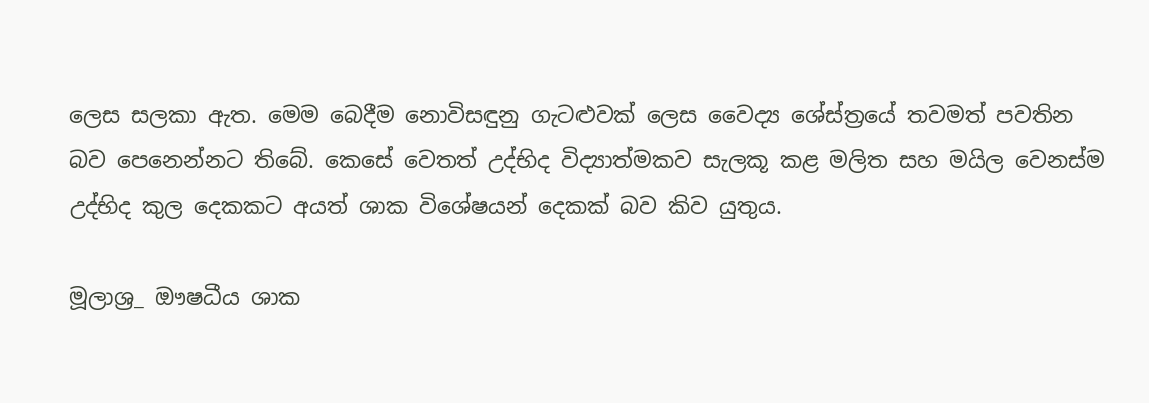ලෙස සලකා ඇත. මෙම බෙදීම නොවිසඳුනු ගැටළුවක් ලෙස වෛද්‍ය ශේස්ත්‍රයේ තවමත් පවතින බව පෙනෙන්නට තිබේ. කෙසේ වෙතත් උද්භිද විද්‍යාත්මකව සැලකූ කළ මලිත සහ මයිල වෙනස්ම උද්භිද කුල දෙකකට අයත් ශාක විශේෂයන් දෙකක් බව කිව යුතුය.

මූලාශ්‍ර_ ඖෂධීය ශාක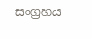සංග්‍රහය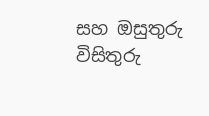සහ ඔසුතුරු විසිතුරු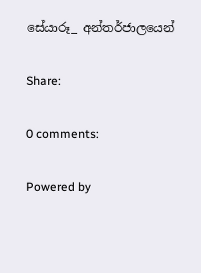සේයාරූ_ අන්තර්ජාලයෙන්

Share:

0 comments:

Powered by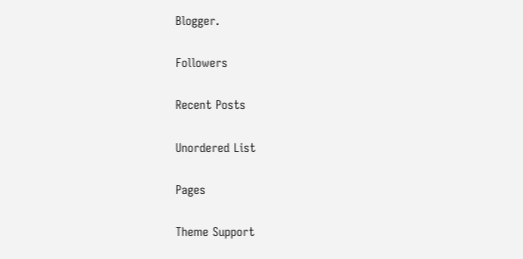Blogger.

Followers

Recent Posts

Unordered List

Pages

Theme Support